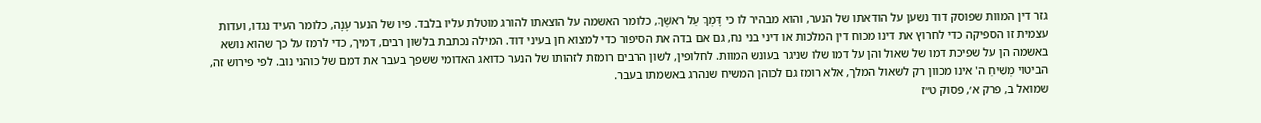גזר דין המוות שפוסק דוד נשען על הודאתו של הנער, והוא מבהיר לו כי דָּמְךָ עַל רֹאשֶׁךָ, כלומר האשמה על הוצאתו להורג מוטלת עליו בלבד. פיו של הנער עָנָה, כלומר העיד נגדו, ועדות עצמית זו הספיקה כדי לחרוץ את דינו מכוח דין המלכות או דיני בני נח, גם אם בדה את הסיפור כדי למצוא חן בעיני דוד. המילה נכתבת בלשון רבים, דמיך, כדי לרמז על כך שהוא נושא באשמה הן על שפיכת דמו של שאול והן על דמו שלו שניגר בעונש המוות. לחלופין, לשון הרבים רומזת לזהותו של הנער כדואג האדומי ששפך בעבר את דמם של כוהני נוב. לפי פירוש זה, הביטוי מְשִׁיחַ ה' אינו מכוון רק לשאול המלך, אלא רומז גם לכוהן המשיח שנהרג באשמתו בעבר.
שמואל ב, פרק א׳, פסוק ט״ז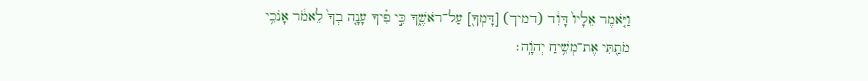וַיֹּ֤אמֶר אֵלָיו֙ דָּוִ֔ד (דמיך) [דָּמְךָ֖] עַל־רֹאשֶׁ֑ךָ כִּ֣י פִ֗יךָ עָנָ֤ה בְךָ֙ לֵאמֹ֔ר אָנֹכִ֥י מֹתַ֖תִּי אֶת־מְשִׁ֥יחַ יְהֹוָֽה׃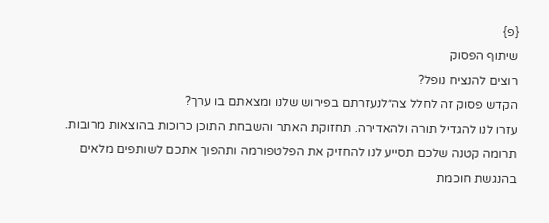{פ}
שיתוף הפסוק
רוצים להנציח נופל?
הקדש פסוק זה לחלל צה״לנעזרתם בפירוש שלנו ומצאתם בו ערך?
עזרו לנו להגדיל תורה ולהאדירה. תחזוקת האתר והשבחת התוכן כרוכות בהוצאות מרובות. תרומה קטנה שלכם תסייע לנו להחזיק את הפלטפורמה ותהפוך אתכם לשותפים מלאים בהנגשת חוכמת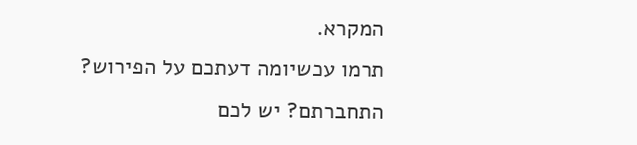המקרא.
תרמו עכשיומה דעתכם על הפירוש?
התחברתם? יש לכם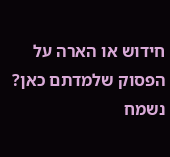חידוש או הארה על הפסוק שלמדתם כאן? נשמח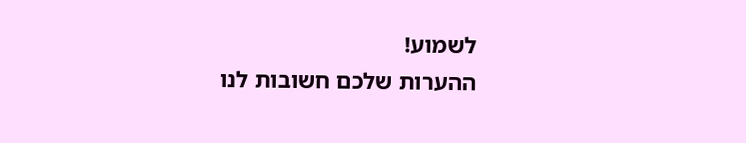לשמוע!
ההערות שלכם חשובות לנו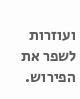ועוזרות לשפר את הפירוש.